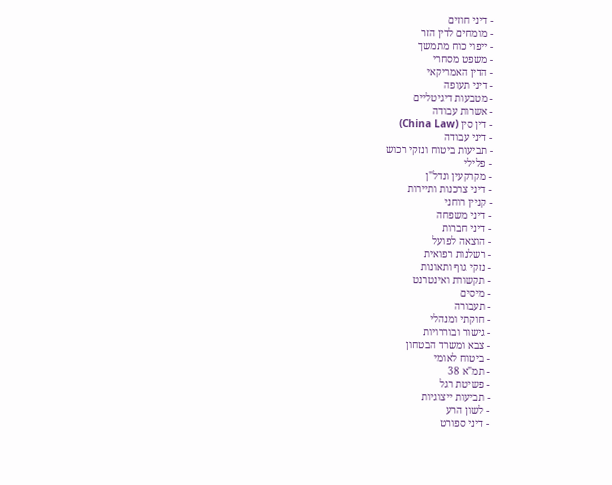- דיני חוזים
- מומחים לדין הזר
- ייפוי כוח מתמשך
- משפט מסחרי
- הדין האמריקאי
- דיני תעופה
- מטבעות דיגיטליים
- אשרות עבודה
- דין סין (China Law)
- דיני עבודה
- תביעות ביטוח ונזקי רכוש
- פלילי
- מקרקעין ונדל"ן
- דיני צרכנות ותיירות
- קניין רוחני
- דיני משפחה
- דיני חברות
- הוצאה לפועל
- רשלנות רפואית
- נזקי גוף ותאונות
- תקשורת ואינטרנט
- מיסים
- תעבורה
- חוקתי ומנהלי
- גישור ובוררויות
- צבא ומשרד הבטחון
- ביטוח לאומי
- תמ"א 38
- פשיטת רגל
- תביעות ייצוגיות
- לשון הרע
- דיני ספורט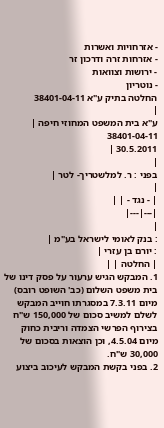- אזרחויות ואשרות
- אזרחות זרה ודרכון זר
- ירושות וצוואות
- נוטריון
החלטה בתיק ע"א 38401-04-11
|
ע"א בית המשפט המחוזי חיפה |
38401-04-11
30.5.2011 |
|
בפני : ר. למלשטריך- לטר |
|
| - נגד - | |
|---|---|
|
: בנק לאומי לישראל בע"מ |
: יורם בן עזרי |
| החלטה | |
1. המבקש הגיש ערעור על פסק דינו של בית משפט השלום (כב' השופט רובס) מיום 7.3.11 במסגרתו חוייב המבקש לשלם למשיב סכום של 150,000 ש"ח בצירוף הפרשי הצמדה וריבית כחוק מיום 4.5.04, וכן הוצאות בסכום של 30,000 ש"ח.
2. בפני בקשת המבקש לעיכוב ביצוע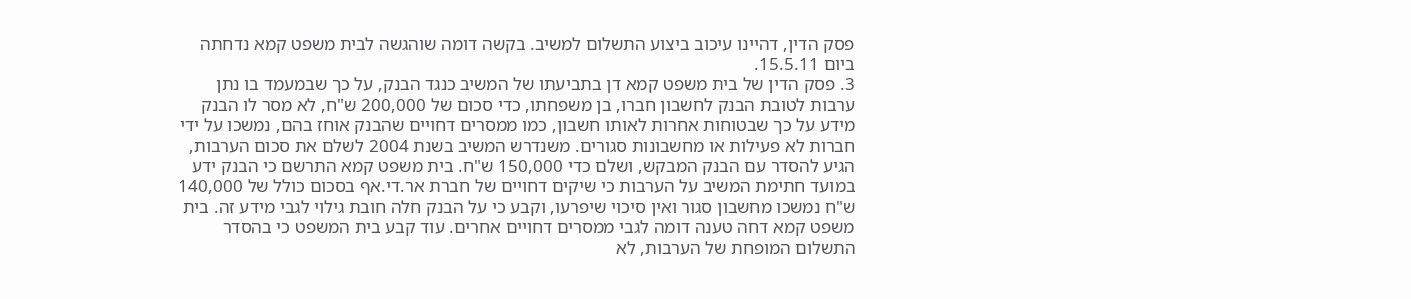פסק הדין, דהיינו עיכוב ביצוע התשלום למשיב. בקשה דומה שוהגשה לבית משפט קמא נדחתה ביום 15.5.11.
3. פסק הדין של בית משפט קמא דן בתביעתו של המשיב כנגד הבנק, על כך שבמעמד בו נתן ערבות לטובת הבנק לחשבון חברו, בן משפחתו, כדי סכום של 200,000 ש"ח, לא מסר לו הבנק מידע על כך שבטוחות אחרות לאותו חשבון, כמו ממסרים דחויים שהבנק אוחז בהם, נמשכו על ידי חברות לא פעילות או מחשבונות סגורים. משנדרש המשיב בשנת 2004 לשלם את סכום הערבות, הגיע להסדר עם הבנק המבקש, ושלם כדי 150,000 ש"ח. בית משפט קמא התרשם כי הבנק ידע במועד חתימת המשיב על הערבות כי שיקים דחויים של חברת אר.די.אף בסכום כולל של 140,000 ש"ח נמשכו מחשבון סגור ואין סיכוי שיפרעו, וקבע כי על הבנק חלה חובת גילוי לגבי מידע זה. בית משפט קמא דחה טענה דומה לגבי ממסרים דחויים אחרים. עוד קבע בית המשפט כי בהסדר התשלום המופחת של הערבות, לא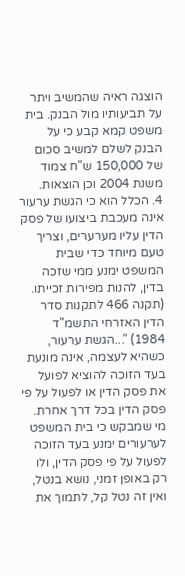הוצגה ראיה שהמשיב ויתר על תביעותיו מול הבנק. בית משפט קמא קבע כי על הבנק לשלם למשיב סכום של 150,000 ש"ח צמוד משנת 2004 וכן הוצאות.
4. הכלל הוא כי הגשת ערעור אינה מעכבת ביצועו של פסק הדין עליו מערערים, וצריך טעם מיוחד כדי שבית המשפט ימנע ממי שזכה בדין, להנות מפירות זכייתו. (תקנה 466 לתקנות סדר הדין האזרחי התשמ"ד 1984) "...הגשת ערעור, כשהיא לעצמה, אינה מונעת בעד הזוכה להוציא לפועל את פסק הדין או לפעול על פי פסק הדין בכל דרך אחרת. מי שמבקש כי בית המשפט לערעורים ימנע בעד הזוכה לפעול על פי פסק הדין, ולו רק באופן זמני, נושא בנטל, ואין זה נטל קל, לתמוך את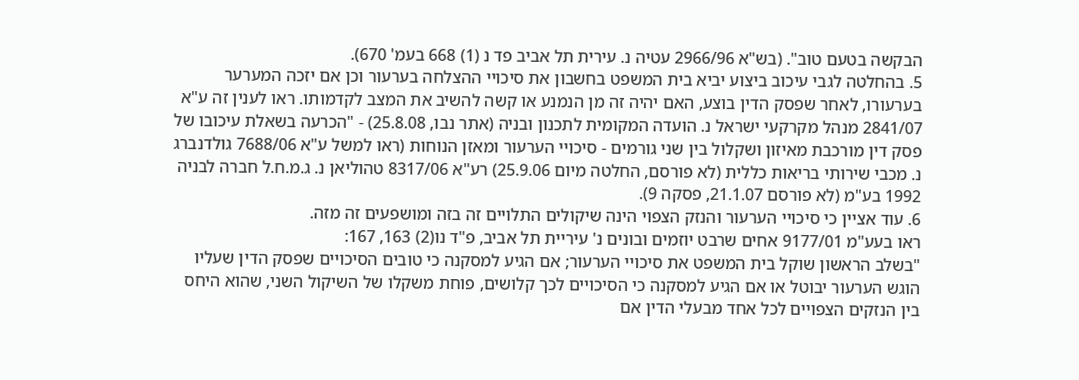הבקשה בטעם טוב". (בש"א 2966/96 עטיה נ. עירית תל אביב פד נ (1) 668 בעמ' 670).
5. בהחלטה לגבי עיכוב ביצוע יביא בית המשפט בחשבון את סיכויי ההצלחה בערעור וכן אם יזכה המערער בערעורו, לאחר שפסק הדין בוצע, האם יהיה זה מן הנמנע או קשה להשיב את המצב לקדמותו. ראו לענין זה ע"א 2841/07 מנהל מקרקעי ישראל נ. הועדה המקומית לתכנון ובניה (אתר נבו, 25.8.08) - "הכרעה בשאלת עיכובו של פסק דין מורכבת מאיזון ושקלול בין שני גורמים - סיכויי הערעור ומאזן הנוחות (ראו למשל ע"א 7688/06 גולדנברג נ. מכבי שירותי בריאות כללית (לא פורסם, החלטה מיום 25.9.06) רע"א 8317/06 טהוליאן נ. ג.מ.ח.ל חברה לבניה 1992 בע"מ (לא פורסם 21.1.07, פסקה 9).
6. עוד אציין כי סיכויי הערעור והנזק הצפוי הינה שיקולים התלויים זה בזה ומושפעים זה מזה.
ראו בעע"מ 9177/01 אחים שרבט יוזמים ובונים נ' עיריית תל אביב, פ"ד נו(2) 163, 167:
"בשלב הראשון שוקל בית המשפט את סיכויי הערעור; אם הגיע למסקנה כי טובים הסיכויים שפסק הדין שעליו הוגש הערעור יבוטל או אם הגיע למסקנה כי הסיכויים לכך קלושים, פוחת משקלו של השיקול השני, שהוא היחס בין הנזקים הצפויים לכל אחד מבעלי הדין אם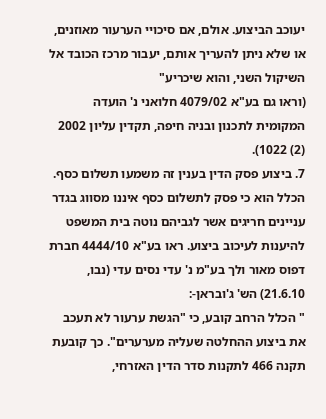יעוכב הביצוע. אולם, אם סיכויי הערעור מאוזנים, או שלא ניתן להעריך אותם, יעבור מרכז הכובד אל השיקול השני, והוא שיכריע"
(וראו גם בע"א 4079/02 חלואני נ' הועדה המקומית לתכנון ובניה חיפה, תקדין עליון 2002 (2) 1022).
7. ביצוע פסק הדין בענין זה משמעו תשלום כסף. הכלל הוא כי פסק לתשלום כסף איננו מסווג בגדר עניינים חריגים אשר לגביהם נוטה בית המשפט להיענות לעיכוב ביצוע. ראו בע"א 4444/10 חברת דפוס מאור ולך בע"מ נ' עדי נסים עדי (נבו, 21.6.10) הש' ג'ובראן-:
" הכלל הרחב קובע, כי "הגשת ערעור לא תעכב את ביצוע ההחלטה שעליה מערערים". כך קובעת תקנה 466 לתקנות סדר הדין האזרחי,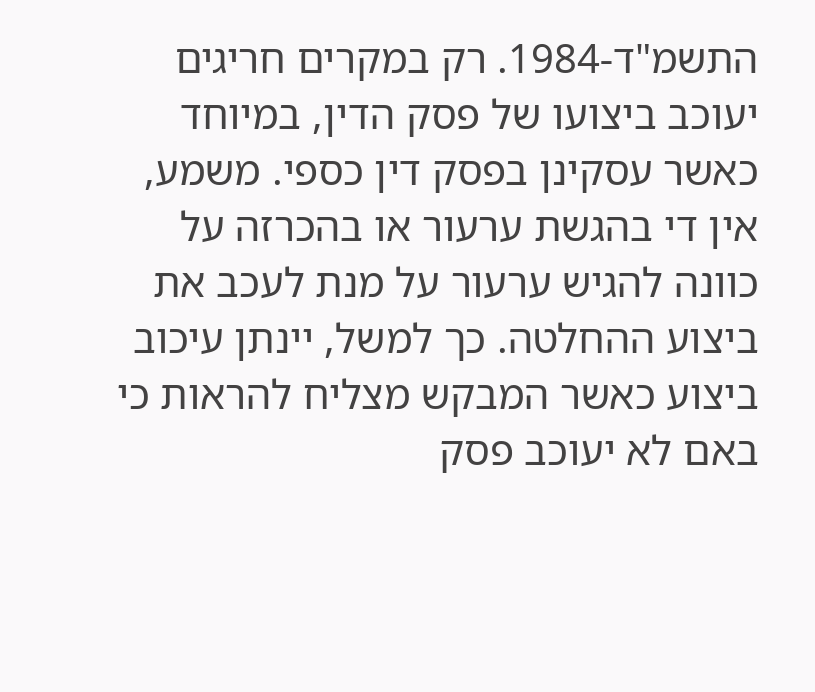התשמ"ד-1984. רק במקרים חריגים יעוכב ביצועו של פסק הדין, במיוחד כאשר עסקינן בפסק דין כספי. משמע, אין די בהגשת ערעור או בהכרזה על כוונה להגיש ערעור על מנת לעכב את ביצוע ההחלטה. כך למשל, יינתן עיכוב ביצוע כאשר המבקש מצליח להראות כי באם לא יעוכב פסק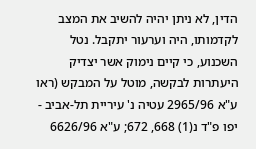הדין, לא ניתן יהיה להשיב את המצב לקדמותו, היה וערעור יתקבל. נטל השכנוע, כי קיים נימוק אשר יצדיק היעתרות לבקשה, מוטל על המבקש (ראו ע"א 2965/96 עטיה נ' עיריית תל-אביב - יפו פ"ד נ(1) 668, 672; ע"א 6626/96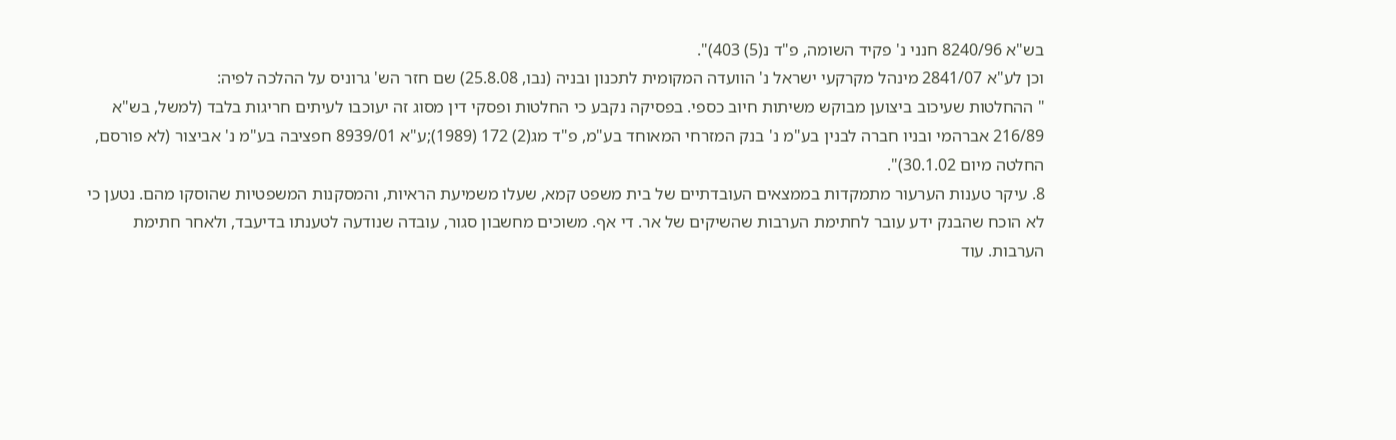בש"א 8240/96 חנני נ' פקיד השומה, פ"ד נ(5) 403)".
וכן לע"א 2841/07 מינהל מקרקעי ישראל נ' הוועדה המקומית לתכנון ובניה (נבו, 25.8.08) שם חזר הש' גרוניס על ההלכה לפיה:
" ההחלטות שעיכוב ביצוען מבוקש משיתות חיוב כספי. בפסיקה נקבע כי החלטות ופסקי דין מסוג זה יעוכבו לעיתים חריגות בלבד (למשל, בש"א 216/89 אברהמי ובניו חברה לבנין בע"מ נ' בנק המזרחי המאוחד בע"מ, פ"ד מג(2) 172 (1989);ע"א 8939/01 חפציבה בע"מ נ' אביצור (לא פורסם, החלטה מיום 30.1.02)".
8. עיקר טענות הערעור מתמקדות בממצאים העובדתיים של בית משפט קמא, שעלו משמיעת הראיות, והמסקנות המשפטיות שהוסקו מהם. נטען כי לא הוכח שהבנק ידע עובר לחתימת הערבות שהשיקים של אר. די אף. משוכים מחשבון סגור, עובדה שנודעה לטענתו בדיעבד, ולאחר חתימת הערבות. עוד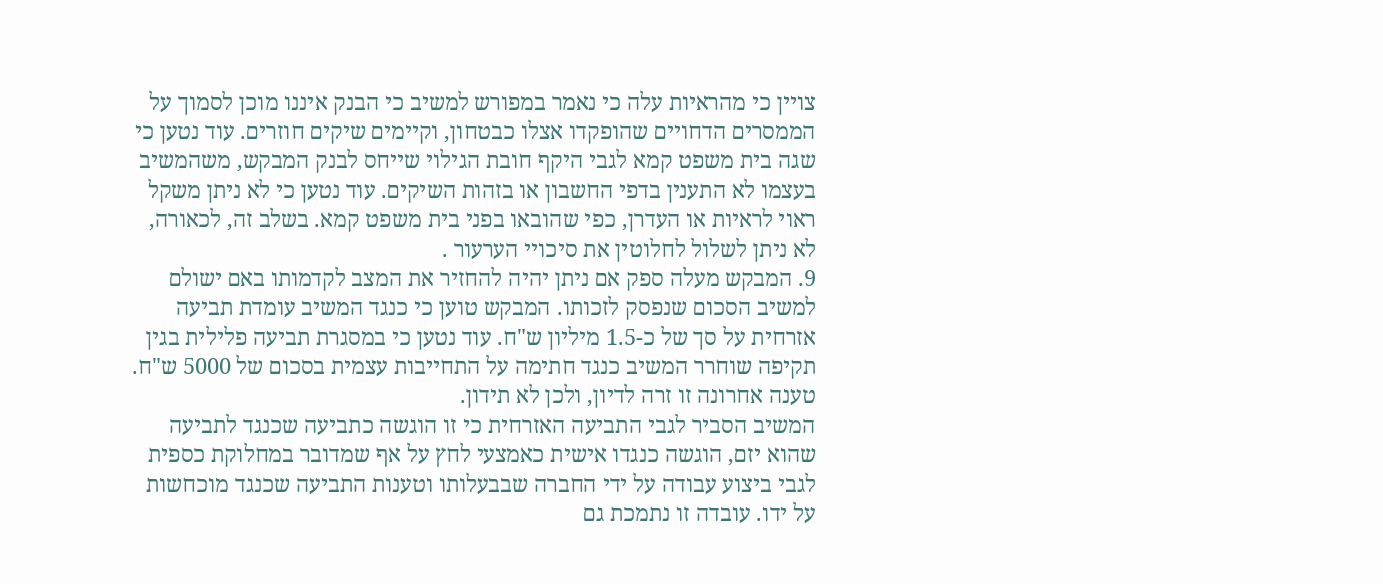צויין כי מהראיות עלה כי נאמר במפורש למשיב כי הבנק איננו מוכן לסמוך על הממסרים הדחויים שהופקדו אצלו כבטחון, וקיימים שיקים חוזרים. עוד נטען כי שגה בית משפט קמא לגבי היקף חובת הגילוי שייחס לבנק המבקש, משהמשיב בעצמו לא התענין בדפי החשבון או בזהות השיקים. עוד נטען כי לא ניתן משקל ראוי לראיות או העדרן, כפי שהובאו בפני בית משפט קמא. בשלב זה, לכאורה, לא ניתן לשלול לחלוטין את סיכויי הערעור .
9. המבקש מעלה ספק אם ניתן יהיה להחזיר את המצב לקדמותו באם ישולם למשיב הסכום שנפסק לזכותו. המבקש טוען כי כנגד המשיב עומדת תביעה אזרחית על סך של כ-1.5 מיליון ש"ח. עוד נטען כי במסגרת תביעה פלילית בגין תקיפה שוחרר המשיב כנגד חתימה על התחייבות עצמית בסכום של 5000 ש"ח. טענה אחרונה זו זרה לדיון, ולכן לא תידון.
המשיב הסביר לגבי התביעה האזרחית כי זו הוגשה כתביעה שכנגד לתביעה שהוא יזם, הוגשה כנגדו אישית כאמצעי לחץ על אף שמדובר במחלוקת כספית לגבי ביצוע עבודה על ידי החברה שבבעלותו וטענות התביעה שכנגד מוכחשות על ידו. עובדה זו נתמכת גם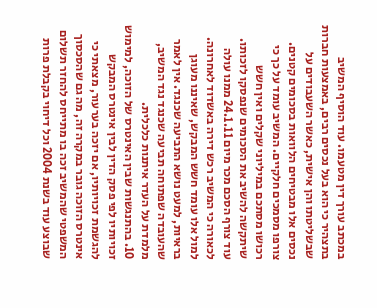במכתב עורך דין מטעמו. עוד הוסיף המשיב בתצהיר כי הוא בעל נכסים רבים, באמצעות חברות שבשליטתו והן אישית, כאשר השעבודים על נכסים אלו מבטיחים הלוואות בסכומים קטנים. צורפו מסמכים חלקיים. המשיב עומד על כך כי רכושו מסתכם במיליוני שקלים ואין חשש שיתקשה להשיב את הסכומים שנפסקו לזכותו. עוד צורף הסכם מכר מיום 24.1.11 ממנו עולה לכאורה כי המשיב רכש דירה באשדוד לאחרונה. למול אלו עומד חשש המבקש, שאיננו מעוגן בראיות, למעט נושא התביעה שכנגד. אין לאמר שהעובדה שפתוחה תביעה שכנגד נגד המשיב, מלמדת על העדר איתנות כלכלית.
10. בהתנגשות שבין האינטרס של הזוכה, למימוש זכויותיו לפי פסק הדין לבין אינטרס המבקש להגשמת זכויותיו, אם יזכה בערעור, מצאתי כי אינטרס הזוכה גובר במקרה זה, מה גם שהסכסוך המשפטי שהמשיב זכה בו מתייחס להחזר תשלום שבוצע עוד בשנת 2004 וכל דיחוי בקבלת פרות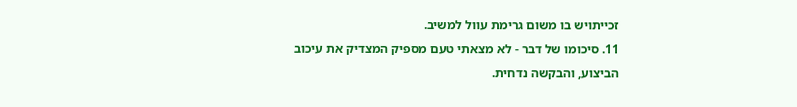זכייתויש בו משום גרימת עוול למשיב.
11. סיכומו של דבר - לא מצאתי טעם מספיק המצדיק את עיכוב הביצוע, והבקשה נדחית.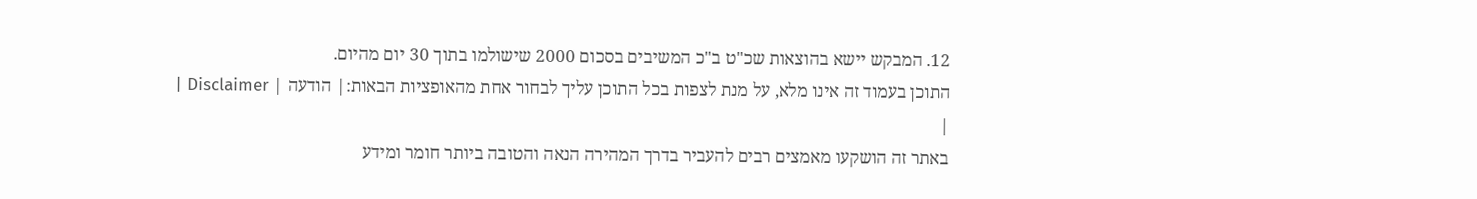12. המבקש יישא בהוצאות שכ"ט ב"כ המשיבים בסכום 2000 שישולמו בתוך 30 יום מהיום.
התוכן בעמוד זה אינו מלא, על מנת לצפות בכל התוכן עליך לבחור אחת מהאופציות הבאות:| הודעה | Disclaimer |
|
באתר זה הושקעו מאמצים רבים להעביר בדרך המהירה הנאה והטובה ביותר חומר ומידע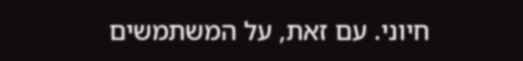חיוני. עם זאת, על המשתמשים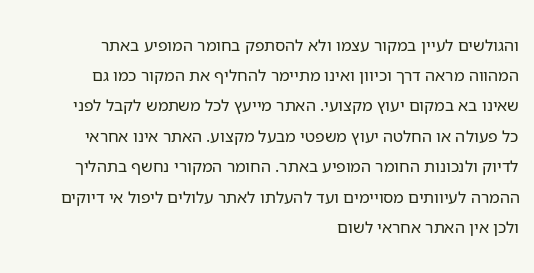והגולשים לעיין במקור עצמו ולא להסתפק בחומר המופיע באתר המהווה מראה דרך וכיוון ואינו מתיימר להחליף את המקור כמו גם שאינו בא במקום יעוץ מקצועי. האתר מייעץ לכל משתמש לקבל לפני כל פעולה או החלטה יעוץ משפטי מבעל מקצוע. האתר אינו אחראי לדיוק ולנכונות החומר המופיע באתר. החומר המקורי נחשף בתהליך ההמרה לעיוותים מסויימים ועד להעלתו לאתר עלולים ליפול אי דיוקים ולכן אין האתר אחראי לשום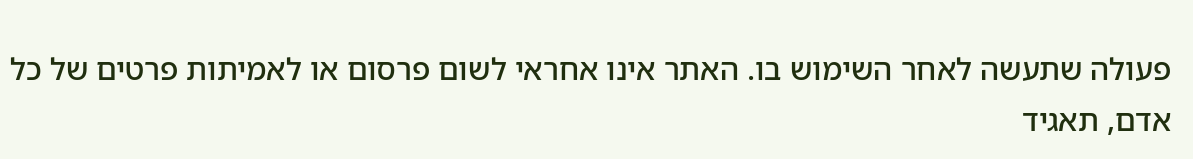פעולה שתעשה לאחר השימוש בו. האתר אינו אחראי לשום פרסום או לאמיתות פרטים של כל אדם, תאגיד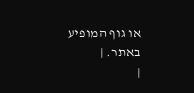או גוף המופיע באתר. |
|